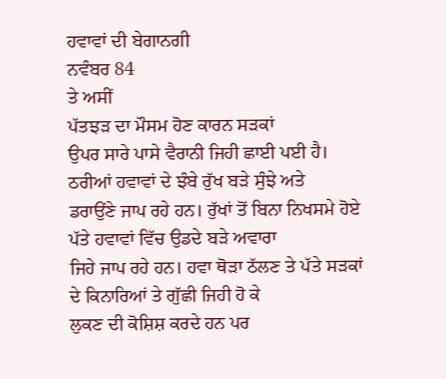ਹਵਾਵਾਂ ਦੀ ਬੇਗਾਨਗੀ
ਨਵੰਬਰ 84
ਤੇ ਅਸੀਂ
ਪੱਤਝੜ ਦਾ ਮੌਸਮ ਹੋਣ ਕਾਰਨ ਸੜਕਾਂ
ਉਪਰ ਸਾਰੇ ਪਾਸੇ ਵੈਰਾਨੀ ਜਿਹੀ ਛਾਈ ਪਈ ਹੈ। ਠਰੀਆਂ ਹਵਾਵਾਂ ਦੇ ਝੰਬੇ ਰੁੱਖ ਬੜੇ ਸੁੰਝੇ ਅਤੇ
ਡਰਾਉਂਣੇ ਜਾਪ ਰਹੇ ਹਨ। ਰੁੱਖਾਂ ਤੋਂ ਬਿਨਾ ਨਿਖਸਮੇ ਹੋਏ ਪੱਤੇ ਹਵਾਵਾਂ ਵਿੱਚ ਉਡਦੇ ਬੜੇ ਅਵਾਰਾ
ਜਿਹੇ ਜਾਪ ਰਹੇ ਹਨ। ਹਵਾ ਥੋੜਾ ਠੱਲਣ ਤੇ ਪੱਤੇ ਸੜਕਾਂ ਦੇ ਕਿਨਾਰਿਆਂ ਤੇ ਗੁੱਛੀ ਜਿਹੀ ਹੋ ਕੇ
ਲੁਕਣ ਦੀ ਕੋਸ਼ਿਸ਼ ਕਰਦੇ ਹਨ ਪਰ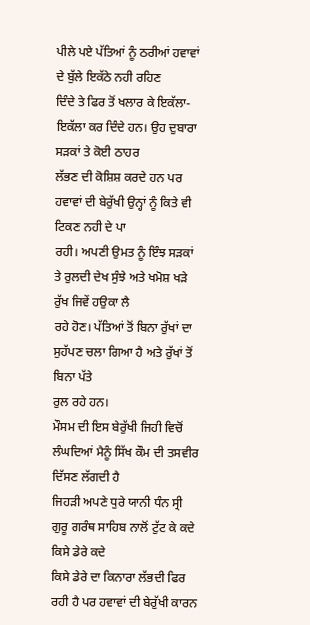ਪੀਲੇ ਪਏ ਪੱਤਿਆਂ ਨੂੰ ਠਰੀਆਂ ਹਵਾਵਾਂ ਦੇ ਬੁੱਲੇ ਇਕੱਠੇ ਨਹੀ ਰਹਿਣ
ਦਿੰਦੇ ਤੇ ਫਿਰ ਤੋਂ ਖਲਾਰ ਕੇ ਇਕੱਲਾ-ਇਕੱਲਾ ਕਰ ਦਿੰਦੇ ਹਨ। ਉਹ ਦੁਬਾਰਾ ਸੜਕਾਂ ਤੇ ਕੋਈ ਠਾਹਰ
ਲੱਭਣ ਦੀ ਕੋਸ਼ਿਸ਼ ਕਰਦੇ ਹਨ ਪਰ ਹਵਾਵਾਂ ਦੀ ਬੇਰੁੱਖੀ ਉਨ੍ਹਾਂ ਨੂੰ ਕਿਤੇ ਵੀ ਟਿਕਣ ਨਹੀ ਦੇ ਪਾ
ਰਹੀ। ਅਪਣੀ ਉਮਤ ਨੂੰ ਇੰਝ ਸੜਕਾਂ ਤੇ ਰੁਲਦੀ ਦੇਖ ਸੁੰਝੇ ਅਤੇ ਖਮੋਸ਼ ਖੜੇ ਰੁੱਖ ਜਿਵੇਂ ਹਉਕਾ ਲੈ
ਰਹੇ ਹੋਣ। ਪੱਤਿਆਂ ਤੋਂ ਬਿਨਾ ਰੁੱਖਾਂ ਦਾ ਸੁਹੱਪਣ ਚਲਾ ਗਿਆ ਹੈ ਅਤੇ ਰੁੱਖਾਂ ਤੋਂ ਬਿਨਾ ਪੱਤੇ
ਰੁਲ ਰਹੇ ਹਨ।
ਮੌਸਮ ਦੀ ਇਸ ਬੇਰੁੱਖੀ ਜਿਹੀ ਵਿਚੋਂ ਲੰਘਦਿਆਂ ਮੈਨੂੰ ਸਿੱਖ ਕੌਮ ਦੀ ਤਸਵੀਰ ਦਿੱਸਣ ਲੱਗਦੀ ਹੈ
ਜਿਹੜੀ ਅਪਣੇ ਧੁਰੇ ਯਾਨੀ ਧੰਨ ਸ੍ਰੀ ਗੁਰੂ ਗਰੰਥ ਸਾਹਿਬ ਨਾਲੋਂ ਟੁੱਟ ਕੇ ਕਦੇ ਕਿਸੇ ਡੇਰੇ ਕਦੇ
ਕਿਸੇ ਡੇਰੇ ਦਾ ਕਿਨਾਰਾ ਲੱਭਦੀ ਫਿਰ ਰਹੀ ਹੈ ਪਰ ਹਵਾਵਾਂ ਦੀ ਬੇਰੁੱਖੀ ਕਾਰਨ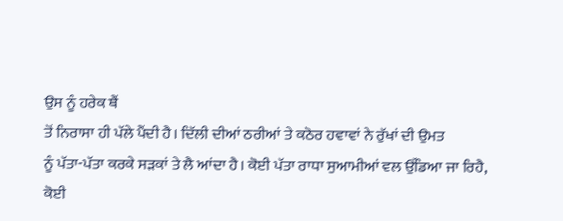ਉਸ ਨੂੰ ਹਰੇਕ ਥੈਂ
ਤੋਂ ਨਿਰਾਸਾ ਹੀ ਪੱਲੇ ਪੈਂਦੀ ਹੈ। ਦਿੱਲੀ ਦੀਆਂ ਠਰੀਆਂ ਤੇ ਕਠੋਰ ਹਵਾਵਾਂ ਨੇ ਰੁੱਖਾਂ ਦੀ ਉਮਤ
ਨੂੰ ਪੱਤਾ-ਪੱਤਾ ਕਰਕੇ ਸੜਕਾਂ ਤੇ ਲੈ ਆਂਦਾ ਹੈ। ਕੋਈ ਪੱਤਾ ਰਾਧਾ ਸੁਆਮੀਆਂ ਵਲ ਉੱਡਿਆ ਜਾ ਰਿਹੈ,
ਕੋਈ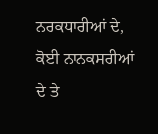ਨਰਕਧਾਰੀਆਂ ਦੇ, ਕੋਈ ਨਾਨਕਸਰੀਆਂ ਦੇ ਤੇ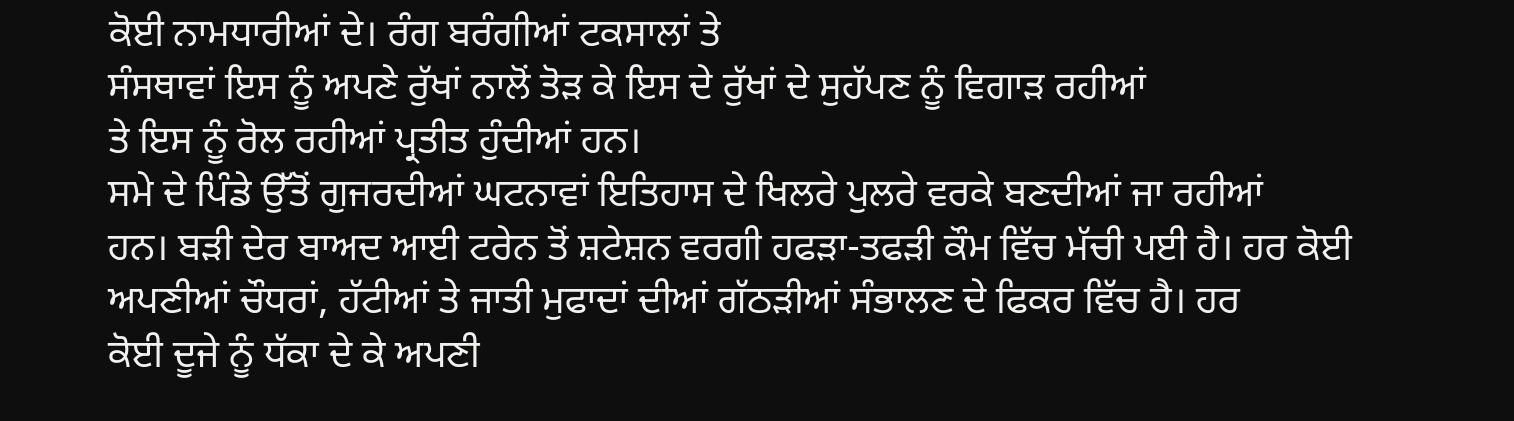ਕੋਈ ਨਾਮਧਾਰੀਆਂ ਦੇ। ਰੰਗ ਬਰੰਗੀਆਂ ਟਕਸਾਲਾਂ ਤੇ
ਸੰਸਥਾਵਾਂ ਇਸ ਨੂੰ ਅਪਣੇ ਰੁੱਖਾਂ ਨਾਲੋਂ ਤੋੜ ਕੇ ਇਸ ਦੇ ਰੁੱਖਾਂ ਦੇ ਸੁਹੱਪਣ ਨੂੰ ਵਿਗਾੜ ਰਹੀਆਂ
ਤੇ ਇਸ ਨੂੰ ਰੋਲ ਰਹੀਆਂ ਪ੍ਰਤੀਤ ਹੁੰਦੀਆਂ ਹਨ।
ਸਮੇ ਦੇ ਪਿੰਡੇ ਉੱਤੋਂ ਗੁਜਰਦੀਆਂ ਘਟਨਾਵਾਂ ਇਤਿਹਾਸ ਦੇ ਖਿਲਰੇ ਪੁਲਰੇ ਵਰਕੇ ਬਣਦੀਆਂ ਜਾ ਰਹੀਆਂ
ਹਨ। ਬੜੀ ਦੇਰ ਬਾਅਦ ਆਈ ਟਰੇਨ ਤੋਂ ਸ਼ਟੇਸ਼ਨ ਵਰਗੀ ਹਫੜਾ-ਤਫੜੀ ਕੌਮ ਵਿੱਚ ਮੱਚੀ ਪਈ ਹੈ। ਹਰ ਕੋਈ
ਅਪਣੀਆਂ ਚੌਧਰਾਂ, ਹੱਟੀਆਂ ਤੇ ਜਾਤੀ ਮੁਫਾਦਾਂ ਦੀਆਂ ਗੱਠੜੀਆਂ ਸੰਭਾਲਣ ਦੇ ਫਿਕਰ ਵਿੱਚ ਹੈ। ਹਰ
ਕੋਈ ਦੂਜੇ ਨੂੰ ਧੱਕਾ ਦੇ ਕੇ ਅਪਣੀ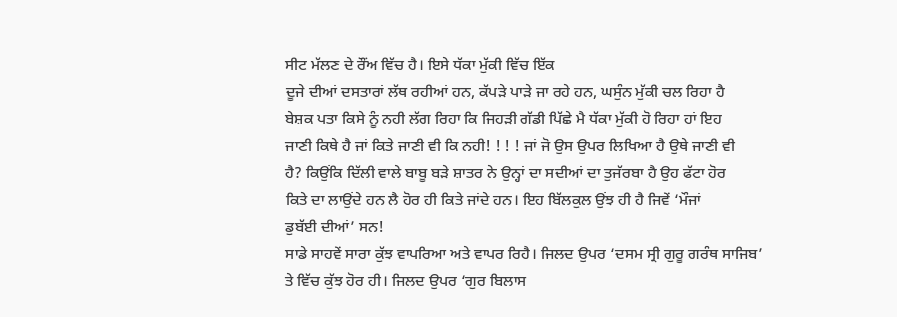ਸੀਟ ਮੱਲਣ ਦੇ ਰੌਂਅ ਵਿੱਚ ਹੈ। ਇਸੇ ਧੱਕਾ ਮੁੱਕੀ ਵਿੱਚ ਇੱਕ
ਦੂਜੇ ਦੀਆਂ ਦਸਤਾਰਾਂ ਲੱਥ ਰਹੀਆਂ ਹਨ, ਕੱਪੜੇ ਪਾੜੇ ਜਾ ਰਹੇ ਹਨ, ਘਸੁੰਨ ਮੁੱਕੀ ਚਲ ਰਿਹਾ ਹੈ
ਬੇਸ਼ਕ ਪਤਾ ਕਿਸੇ ਨੂੰ ਨਹੀ ਲੱਗ ਰਿਹਾ ਕਿ ਜਿਹੜੀ ਗੱਡੀ ਪਿੱਛੇ ਮੈ ਧੱਕਾ ਮੁੱਕੀ ਹੋ ਰਿਹਾ ਹਾਂ ਇਹ
ਜਾਣੀ ਕਿਥੇ ਹੈ ਜਾਂ ਕਿਤੇ ਜਾਣੀ ਵੀ ਕਿ ਨਹੀ! ! ! ! ਜਾਂ ਜੋ ਉਸ ਉਪਰ ਲਿਖਿਆ ਹੈ ਉਥੇ ਜਾਣੀ ਵੀ
ਹੈ? ਕਿਉਂਕਿ ਦਿੱਲੀ ਵਾਲੇ ਬਾਬੂ ਬੜੇ ਸ਼ਾਤਰ ਨੇ ਉਨ੍ਹਾਂ ਦਾ ਸਦੀਆਂ ਦਾ ਤੁਜੱਰਬਾ ਹੈ ਉਹ ਫੱਟਾ ਹੋਰ
ਕਿਤੇ ਦਾ ਲਾਉਂਦੇ ਹਨ ਲੈ ਹੋਰ ਹੀ ਕਿਤੇ ਜਾਂਦੇ ਹਨ। ਇਹ ਬਿੱਲਕੁਲ ਉਂਝ ਹੀ ਹੈ ਜਿਵੇਂ ‘ਮੌਜਾਂ
ਡੁਬੱਈ ਦੀਆਂ’ ਸਨ!
ਸਾਡੇ ਸਾਹਵੇਂ ਸਾਰਾ ਕੁੱਝ ਵਾਪਰਿਆ ਅਤੇ ਵਾਪਰ ਰਿਹੈ। ਜਿਲਦ ਉਪਰ ‘ਦਸਮ ਸ੍ਰੀ ਗੁਰੂ ਗਰੰਥ ਸਾਜਿਬ’
ਤੇ ਵਿੱਚ ਕੁੱਝ ਹੋਰ ਹੀ। ਜਿਲਦ ਉਪਰ ‘ਗੁਰ ਬਿਲਾਸ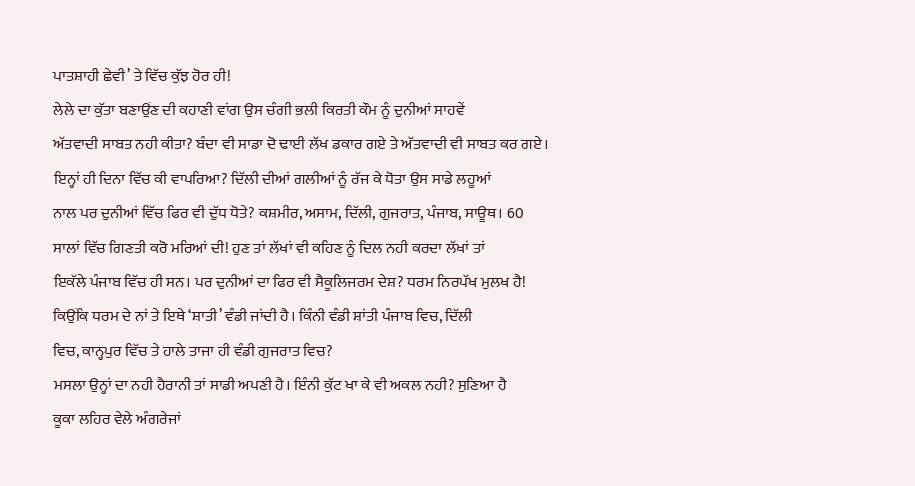ਪਾਤਸ਼ਾਹੀ ਛੇਵੀ’ ਤੇ ਵਿੱਚ ਕੁੱਝ ਹੋਰ ਹੀ!
ਲੇਲੇ ਦਾ ਕੁੱਤਾ ਬਣਾਉਂਣ ਦੀ ਕਹਾਣੀ ਵਾਂਗ ਉਸ ਚੰਗੀ ਭਲੀ ਕਿਰਤੀ ਕੌਮ ਨੂੰ ਦੁਨੀਆਂ ਸਾਹਵੇਂ
ਅੱਤਵਾਦੀ ਸਾਬਤ ਨਹੀ ਕੀਤਾ? ਬੰਦਾ ਵੀ ਸਾਡਾ ਦੋ ਢਾਈ ਲੱਖ ਡਕਾਰ ਗਏ ਤੇ ਅੱਤਵਾਦੀ ਵੀ ਸਾਬਤ ਕਰ ਗਏ।
ਇਨ੍ਹਾਂ ਹੀ ਦਿਨਾ ਵਿੱਚ ਕੀ ਵਾਪਰਿਆ? ਦਿੱਲੀ ਦੀਆਂ ਗਲੀਆਂ ਨੂੰ ਰੱਜ ਕੇ ਧੋਤਾ ਉਸ ਸਾਡੇ ਲਹੂਆਂ
ਨਾਲ ਪਰ ਦੁਨੀਆਂ ਵਿੱਚ ਫਿਰ ਵੀ ਦੁੱਧ ਧੋਤੇ? ਕਸ਼ਮੀਰ, ਅਸਾਮ, ਦਿੱਲੀ, ਗੁਜਰਾਤ, ਪੰਜਾਬ, ਸਾਊਥ। 60
ਸਾਲਾਂ ਵਿੱਚ ਗਿਣਤੀ ਕਰੋ ਮਰਿਆਂ ਦੀ! ਹੁਣ ਤਾਂ ਲੱਖਾਂ ਵੀ ਕਹਿਣ ਨੂੰ ਦਿਲ ਨਹੀ ਕਰਦਾ ਲੱਖਾਂ ਤਾਂ
ਇਕੱਲੇ ਪੰਜਾਬ ਵਿੱਚ ਹੀ ਸਨ। ਪਰ ਦੁਨੀਆਂ ਦਾ ਫਿਰ ਵੀ ਸੈਕੂਲਿਜਰਮ ਦੇਸ਼? ਧਰਮ ਨਿਰਪੱਖ ਮੁਲਖ ਹੈ!
ਕਿਉਂਕਿ ਧਰਮ ਦੇ ਨਾਂ ਤੇ ਇਥੇ ‘ਸ਼ਾਤੀ’ ਵੰਡੀ ਜਾਂਦੀ ਹੈ। ਕਿੰਨੀ ਵੰਡੀ ਸ਼ਾਂਤੀ ਪੰਜਾਬ ਵਿਚ, ਦਿੱਲੀ
ਵਿਚ, ਕਾਨ੍ਹਪੁਰ ਵਿੱਚ ਤੇ ਹਾਲੇ ਤਾਜਾ ਹੀ ਵੰਡੀ ਗੁਜਰਾਤ ਵਿਚ?
ਮਸਲਾ ਉਨ੍ਹਾਂ ਦਾ ਨਹੀ ਹੈਰਾਨੀ ਤਾਂ ਸਾਡੀ ਅਪਣੀ ਹੈ। ਇੰਨੀ ਕੁੱਟ ਖਾ ਕੇ ਵੀ ਅਕਲ ਨਹੀ? ਸੁਣਿਆ ਹੈ
ਕੂਕਾ ਲਹਿਰ ਵੇਲੇ ਅੰਗਰੇਜਾਂ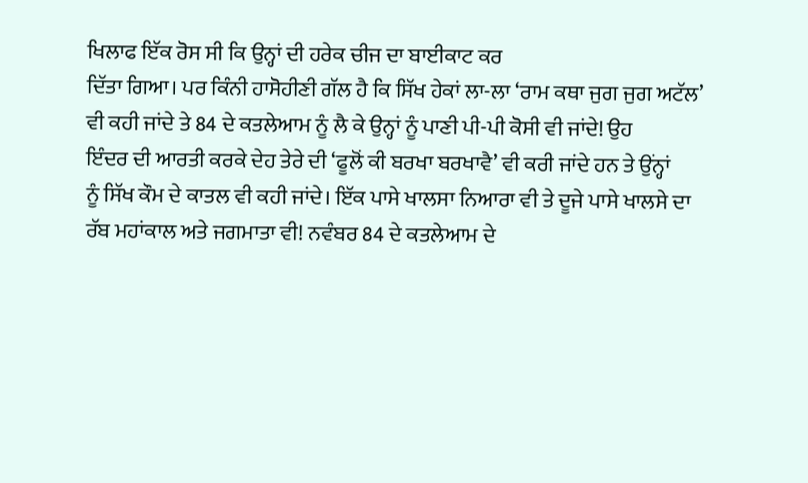ਖਿਲਾਫ ਇੱਕ ਰੋਸ ਸੀ ਕਿ ਉਨ੍ਹਾਂ ਦੀ ਹਰੇਕ ਚੀਜ ਦਾ ਬਾਈਕਾਟ ਕਰ
ਦਿੱਤਾ ਗਿਆ। ਪਰ ਕਿੰਨੀ ਹਾਸੋਹੀਣੀ ਗੱਲ ਹੈ ਕਿ ਸਿੱਖ ਹੇਕਾਂ ਲਾ-ਲਾ ‘ਰਾਮ ਕਥਾ ਜੁਗ ਜੁਗ ਅਟੱਲ’
ਵੀ ਕਹੀ ਜਾਂਦੇ ਤੇ 84 ਦੇ ਕਤਲੇਆਮ ਨੂੰ ਲੈ ਕੇ ਉਨ੍ਹਾਂ ਨੂੰ ਪਾਣੀ ਪੀ-ਪੀ ਕੋਸੀ ਵੀ ਜਾਂਦੇ! ਉਹ
ਇੰਦਰ ਦੀ ਆਰਤੀ ਕਰਕੇ ਦੇਹ ਤੇਰੇ ਦੀ ‘ਫੂਲੋਂ ਕੀ ਬਰਖਾ ਬਰਖਾਵੈ’ ਵੀ ਕਰੀ ਜਾਂਦੇ ਹਨ ਤੇ ਉਂਨ੍ਹਾਂ
ਨੂੰ ਸਿੱਖ ਕੌਮ ਦੇ ਕਾਤਲ ਵੀ ਕਹੀ ਜਾਂਦੇ। ਇੱਕ ਪਾਸੇ ਖਾਲਸਾ ਨਿਆਰਾ ਵੀ ਤੇ ਦੂਜੇ ਪਾਸੇ ਖਾਲਸੇ ਦਾ
ਰੱਬ ਮਹਾਂਕਾਲ ਅਤੇ ਜਗਮਾਤਾ ਵੀ! ਨਵੰਬਰ 84 ਦੇ ਕਤਲੇਆਮ ਦੇ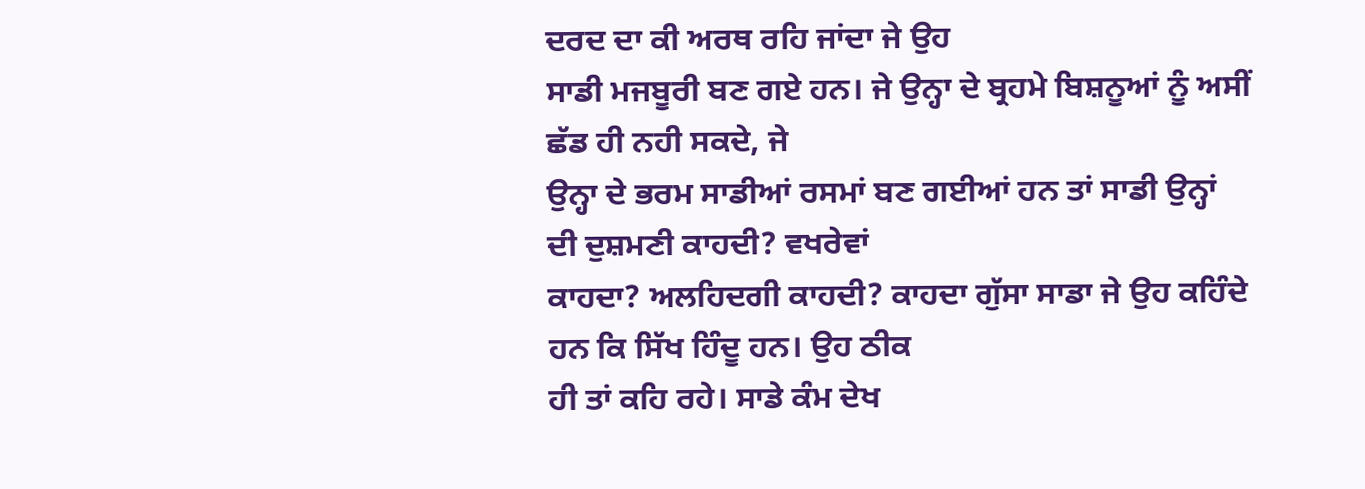ਦਰਦ ਦਾ ਕੀ ਅਰਥ ਰਹਿ ਜਾਂਦਾ ਜੇ ਉਹ
ਸਾਡੀ ਮਜਬੂਰੀ ਬਣ ਗਏ ਹਨ। ਜੇ ਉਨ੍ਹਾ ਦੇ ਬ੍ਰਹਮੇ ਬਿਸ਼ਨੂਆਂ ਨੂੰ ਅਸੀਂ ਛੱਡ ਹੀ ਨਹੀ ਸਕਦੇ, ਜੇ
ਉਨ੍ਹਾ ਦੇ ਭਰਮ ਸਾਡੀਆਂ ਰਸਮਾਂ ਬਣ ਗਈਆਂ ਹਨ ਤਾਂ ਸਾਡੀ ਉਨ੍ਹਾਂ ਦੀ ਦੁਸ਼ਮਣੀ ਕਾਹਦੀ? ਵਖਰੇਵਾਂ
ਕਾਹਦਾ? ਅਲਹਿਦਗੀ ਕਾਹਦੀ? ਕਾਹਦਾ ਗੁੱਸਾ ਸਾਡਾ ਜੇ ਉਹ ਕਹਿੰਦੇ ਹਨ ਕਿ ਸਿੱਖ ਹਿੰਦੂ ਹਨ। ਉਹ ਠੀਕ
ਹੀ ਤਾਂ ਕਹਿ ਰਹੇ। ਸਾਡੇ ਕੰਮ ਦੇਖ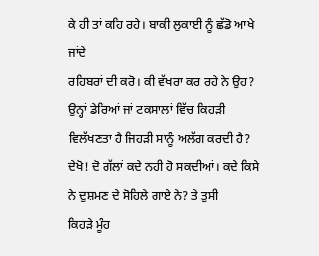ਕੇ ਹੀ ਤਾਂ ਕਹਿ ਰਹੇ। ਬਾਕੀ ਲੁਕਾਈ ਨੂੰ ਛੱਡੋ ਆਖੇ ਜਾਂਦੇ
ਰਹਿਬਰਾਂ ਦੀ ਕਰੋ। ਕੀ ਵੱਖਰਾ ਕਰ ਰਹੇ ਨੇ ਉਹ? ਉਨ੍ਹਾਂ ਡੇਰਿਆਂ ਜਾਂ ਟਕਸਾਲਾਂ ਵਿੱਚ ਕਿਹੜੀ
ਵਿਲੱਖਣਤਾ ਹੈ ਜਿਹੜੀ ਸਾਨੂੰ ਅਲੱਗ ਕਰਦੀ ਹੈ?
ਦੇਖੋ! ਦੋ ਗੱਲਾਂ ਕਦੇ ਨਹੀ ਹੋ ਸਕਦੀਆਂ। ਕਦੇ ਕਿਸੇ ਨੇ ਦੁਸ਼ਮਣ ਦੇ ਸੋਹਿਲੇ ਗਾਏ ਨੇ? ਤੇ ਤੁਸੀ
ਕਿਹੜੇ ਮੂੰਹ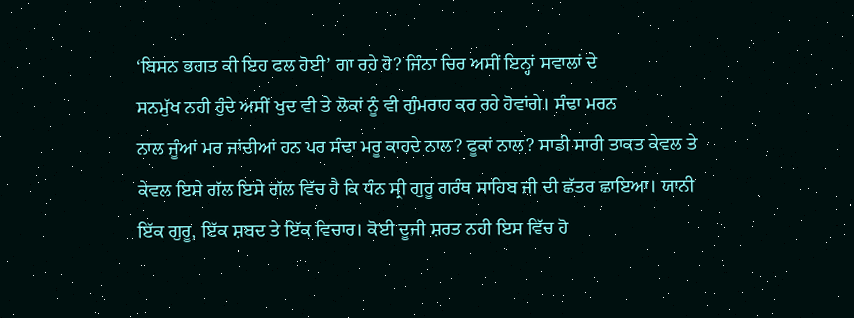‘ਬਿਸਨ ਭਗਤ ਕੀ ਇਹ ਫਲ ਹੋਈ’ ਗਾ ਰਹੇ ਹੋ? ਜਿੰਨਾ ਚਿਰ ਅਸੀਂ ਇਨ੍ਹਾਂ ਸਵਾਲਾਂ ਦੇ
ਸਨਮੁੱਖ ਨਹੀ ਹੁੰਦੇ ਅਸੀਂ ਖੁਦ ਵੀ ਤੇ ਲੋਕਾਂ ਨੂੰ ਵੀ ਗੁੰਮਰਾਹ ਕਰ ਰਹੇ ਹੋਵਾਂਗੇ। ਸੰਢਾ ਮਰਨ
ਨਾਲ ਜੂੰਆਂ ਮਰ ਜਾਂਦੀਆਂ ਹਨ ਪਰ ਸੰਢਾ ਮਰੂ ਕਾਹਦੇ ਨਾਲ? ਫੂਕਾਂ ਨਾਲ? ਸਾਡੀ ਸਾਰੀ ਤਾਕਤ ਕੇਵਲ ਤੇ
ਕੇਵਲ ਇਸੇ ਗੱਲ ਇਸੇ ਗੱਲ ਵਿੱਚ ਹੈ ਕਿ ਧੰਨ ਸ੍ਰੀ ਗੁਰੂ ਗਰੰਥ ਸਾਹਿਬ ਜੀ ਦੀ ਛੱਤਰ ਛਾਇਆ। ਯਾਨੀ
ਇੱਕ ਗੁਰੂ, ਇੱਕ ਸ਼ਬਦ ਤੇ ਇੱਕ ਵਿਚਾਰ। ਕੋਈ ਦੂਜੀ ਸ਼ਰਤ ਨਹੀ ਇਸ ਵਿੱਚ ਹੋ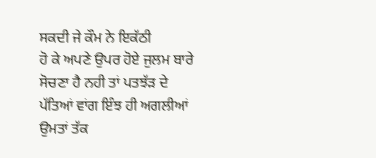ਸਕਦੀ ਜੇ ਕੌਮ ਨੇ ਇਕੱਠੀ
ਹੋ ਕੇ ਅਪਣੇ ਉਪਰ ਹੋਏ ਜੁਲਮ ਬਾਰੇ ਸੋਚਣਾ ਹੈ ਨਹੀ ਤਾਂ ਪਤਝੱੜ ਦੇ ਪੱਤਿਆਂ ਵਾਂਗ ਇੰਝ ਹੀ ਅਗਲੀਆਂ
ਉਮਤਾਂ ਤੱਕ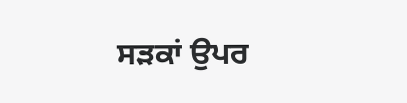ਸੜਕਾਂ ਉਪਰ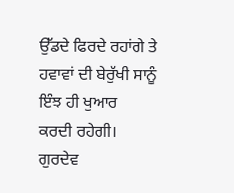ਉੱਡਦੇ ਫਿਰਦੇ ਰਹਾਂਗੇ ਤੇ ਹਵਾਵਾਂ ਦੀ ਬੇਰੁੱਖੀ ਸਾਨੂੰ ਇੰਝ ਹੀ ਖੁਆਰ
ਕਰਦੀ ਰਹੇਗੀ।
ਗੁਰਦੇਵ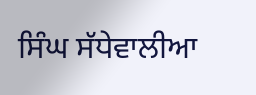ਸਿੰਘ ਸੱਧੇਵਾਲੀਆ